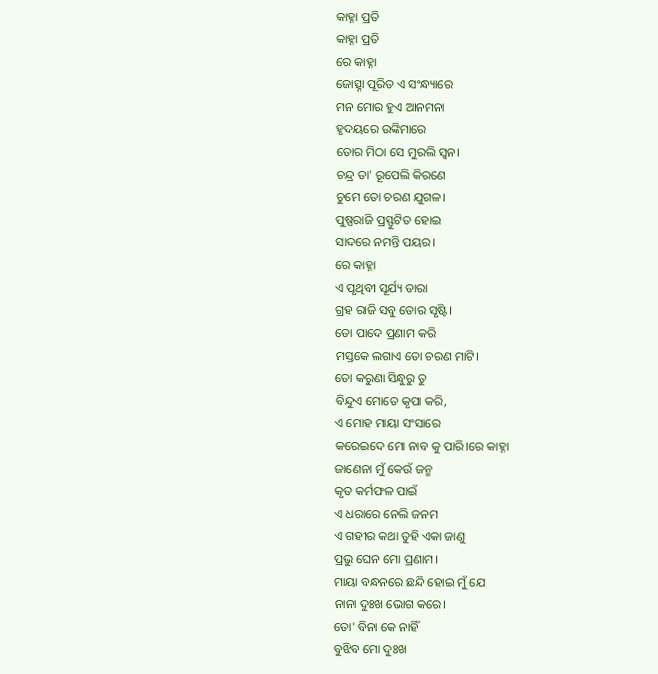କାହ୍ନା ପ୍ରତି
କାହ୍ନା ପ୍ରତି
ରେ କାହ୍ନା
ଜୋତ୍ସ୍ନା ପୂରିତ ଏ ସଂନ୍ଧ୍ୟାରେ
ମନ ମୋର ହୁଏ ଆନମନା
ହୃଦୟରେ ଉଙ୍କିମାରେ
ତୋର ମିଠା ସେ ମୁରଲି ସ୍ବନ।
ଚନ୍ଦ୍ର ତା' ରୂପେଲି କିରଣେ
ଚୁମେ ତୋ ଚରଣ ଯୁଗଳ।
ପୁଷ୍ପରାଜି ପ୍ରସ୍ଫୁଟିତ ହୋଇ
ସାଦରେ ନମନ୍ତି ପୟର।
ରେ କାହ୍ନା
ଏ ପୃଥିବୀ ସୂର୍ଯ୍ୟ ତାରା
ଗ୍ରହ ରାଜି ସବୁ ତୋର ସୃଷ୍ଟି।
ତୋ ପାଦେ ପ୍ରଣାମ କରି
ମସ୍ତକେ ଲଗାଏ ତୋ ଚରଣ ମାଟି।
ତୋ କରୁଣା ସିନ୍ଧୁରୁ ତୁ
ବିନ୍ଦୁଏ ମୋତେ କୃପା କରି,
ଏ ମୋହ ମାୟା ସଂସାରେ
କରେଇଦେ ମୋ ନାବ କୁ ପାରି।ରେ କାହ୍ନା
ଜାଣେନା ମୁଁ କେଉଁ ଜନ୍ମ
କୃତ କର୍ମଫଳ ପାଇଁ
ଏ ଧରାରେ ନେଲି ଜନମ
ଏ ଗହୀର କଥା ତୁହି ଏକା ଜାଣୁ
ପ୍ରଭୁ ଘେନ ମୋ ପ୍ରଣାମ।
ମାୟା ବନ୍ଧନରେ ଛନ୍ଦି ହୋଇ ମୁଁ ଯେ
ନାନା ଦୁଃଖ ଭୋଗ କରେ।
ତୋ' ବିନା କେ ନାହିଁ
ବୁଝିବ ମୋ ଦୁଃଖ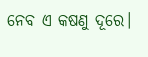ନେବ ଏ କଷଣୁ ଦୂରେ।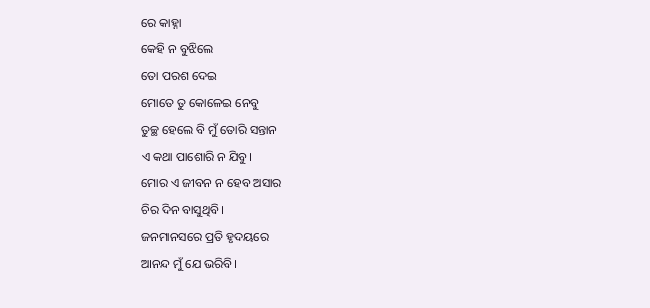ରେ କାହ୍ନା
କେହି ନ ବୁଝିଲେ
ତୋ ପରଶ ଦେଇ
ମୋତେ ତୁ କୋଳେଇ ନେବୁ
ତୁଚ୍ଛ ହେଲେ ବି ମୁଁ ତୋରି ସନ୍ତାନ
ଏ କଥା ପାଶୋରି ନ ଯିବୁ।
ମୋର ଏ ଜୀବନ ନ ହେବ ଅସାର
ଚିର ଦିନ ବାସୁଥିବି।
ଜନମାନସରେ ପ୍ରତି ହୃଦୟରେ
ଆନନ୍ଦ ମୁଁ ଯେ ଭରିବି।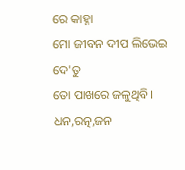ରେ କାହ୍ନା
ମୋ ଜୀବନ ଦୀପ ଲିଭେଇ ଦେ'ତୁ
ତୋ ପାଖରେ ଜଳୁଥିବି।
ଧନ,ରତ୍ନ,ଜନ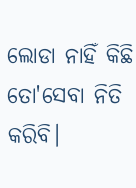ଲୋଡା ନାହିଁ କିଛି
ତୋ'ସେବା ନିତି କରିବି।